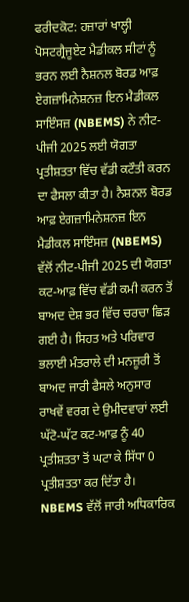ਫਰੀਦਕੋਟ: ਹਜ਼ਾਰਾਂ ਖਾਲ੍ਹੀ ਪੋਸਟਗ੍ਰੈਜੂਏਟ ਮੈਡੀਕਲ ਸੀਟਾਂ ਨੂੰ ਭਰਨ ਲਈ ਨੈਸ਼ਨਲ ਬੋਰਡ ਆਫ਼ ਏਗਜ਼ਾਮਿਨੇਸ਼ਨਜ਼ ਇਨ ਮੈਡੀਕਲ ਸਾਇੰਸਜ਼ (NBEMS) ਨੇ ਨੀਟ-ਪੀਜੀ 2025 ਲਈ ਯੋਗਤਾ ਪ੍ਰਤੀਸ਼ਤਤਾ ਵਿੱਚ ਵੱਡੀ ਕਟੌਤੀ ਕਰਨ ਦਾ ਫੈਸਲਾ ਕੀਤਾ ਹੈ। ਨੈਸ਼ਨਲ ਬੋਰਡ ਆਫ਼ ਏਗਜ਼ਾਮਿਨੇਸ਼ਨਜ਼ ਇਨ ਮੈਡੀਕਲ ਸਾਇੰਸਜ਼ (NBEMS) ਵੱਲੋਂ ਨੀਟ-ਪੀਜੀ 2025 ਦੀ ਯੋਗਤਾ ਕਟ-ਆਫ਼ ਵਿੱਚ ਵੱਡੀ ਕਮੀ ਕਰਨ ਤੋਂ ਬਾਅਦ ਦੇਸ਼ ਭਰ ਵਿੱਚ ਚਰਚਾ ਛਿੜ ਗਈ ਹੈ। ਸਿਹਤ ਅਤੇ ਪਰਿਵਾਰ ਭਲਾਈ ਮੰਤਰਾਲੇ ਦੀ ਮਨਜ਼ੂਰੀ ਤੋਂ ਬਾਅਦ ਜਾਰੀ ਫੈਸਲੇ ਅਨੁਸਾਰ ਰਾਖਵੇਂ ਵਰਗ ਦੇ ਉਮੀਦਵਾਰਾਂ ਲਈ ਘੱਟੋ-ਘੱਟ ਕਟ-ਆਫ਼ ਨੂੰ 40 ਪ੍ਰਤੀਸ਼ਤਤਾ ਤੋਂ ਘਟਾ ਕੇ ਸਿੱਧਾ 0 ਪ੍ਰਤੀਸ਼ਤਤਾ ਕਰ ਦਿੱਤਾ ਹੈ।
NBEMS ਵੱਲੋਂ ਜਾਰੀ ਅਧਿਕਾਰਿਕ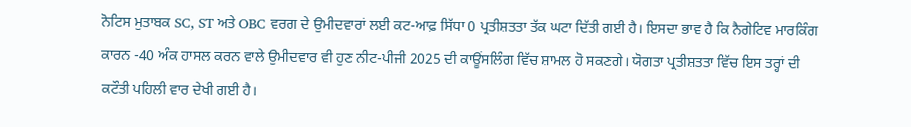ਨੋਟਿਸ ਮੁਤਾਬਕ SC, ST ਅਤੇ OBC ਵਰਗ ਦੇ ਉਮੀਦਵਾਰਾਂ ਲਈ ਕਟ-ਆਫ਼ ਸਿੱਧਾ 0 ਪ੍ਰਤੀਸ਼ਤਤਾ ਤੱਕ ਘਟਾ ਦਿੱਤੀ ਗਈ ਹੈ। ਇਸਦਾ ਭਾਵ ਹੈ ਕਿ ਨੈਗੇਟਿਵ ਮਾਰਕਿੰਗ ਕਾਰਨ -40 ਅੰਕ ਹਾਸਲ ਕਰਨ ਵਾਲੇ ਉਮੀਦਵਾਰ ਵੀ ਹੁਣ ਨੀਟ-ਪੀਜੀ 2025 ਦੀ ਕਾਊਂਸਲਿੰਗ ਵਿੱਚ ਸ਼ਾਮਲ ਹੋ ਸਕਣਗੇ। ਯੋਗਤਾ ਪ੍ਰਤੀਸ਼ਤਤਾ ਵਿੱਚ ਇਸ ਤਰ੍ਹਾਂ ਦੀ ਕਟੌਤੀ ਪਹਿਲੀ ਵਾਰ ਦੇਖੀ ਗਈ ਹੈ।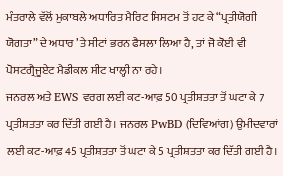ਮੰਤਰਾਲੇ ਵੱਲੋਂ ਮੁਕਾਬਲੇ ਅਧਾਰਿਤ ਮੈਰਿਟ ਸਿਸਟਮ ਤੋਂ ਹਟ ਕੇ “ਪ੍ਰਤੀਯੋਗੀ ਯੋਗਤਾ” ਦੇ ਅਧਾਰ ’ਤੇ ਸੀਟਾਂ ਭਰਨ ਫੈਸਲਾ ਲਿਆ ਹੈ, ਤਾਂ ਜੋ ਕੋਈ ਵੀ ਪੋਸਟਗ੍ਰੈਜੂਏਟ ਮੈਡੀਕਲ ਸੀਟ ਖਾਲ੍ਹੀ ਨਾ ਰਹੇ।
ਜਨਰਲ ਅਤੇ EWS ਵਰਗ ਲਈ ਕਟ-ਆਫ਼ 50 ਪ੍ਰਤੀਸ਼ਤਤਾ ਤੋਂ ਘਟਾ ਕੇ 7 ਪ੍ਰਤੀਸ਼ਤਤਾ ਕਰ ਦਿੱਤੀ ਗਈ ਹੈ। ਜਨਰਲ PwBD (ਦਿਵਿਆਂਗ) ਉਮੀਦਵਾਰਾਂ ਲਈ ਕਟ-ਆਫ਼ 45 ਪ੍ਰਤੀਸ਼ਤਤਾ ਤੋਂ ਘਟਾ ਕੇ 5 ਪ੍ਰਤੀਸ਼ਤਤਾ ਕਰ ਦਿੱਤੀ ਗਈ ਹੈ।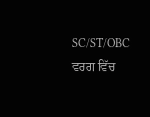SC/ST/OBC ਵਰਗ ਵਿੱਚ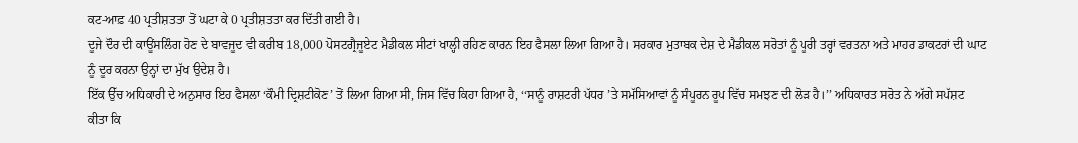ਕਟ-ਆਫ਼ 40 ਪ੍ਰਤੀਸ਼ਤਤਾ ਤੋਂ ਘਟਾ ਕੇ 0 ਪ੍ਰਤੀਸ਼ਤਤਾ ਕਰ ਦਿੱਤੀ ਗਈ ਹੈ।
ਦੂਜੇ ਦੌਰ ਦੀ ਕਾਊਂਸਲਿੰਗ ਹੋਣ ਦੇ ਬਾਵਜੂਦ ਵੀ ਕਰੀਬ 18,000 ਪੋਸਟਗ੍ਰੈਜੂਏਟ ਮੈਡੀਕਲ ਸੀਟਾਂ ਖਾਲ੍ਹੀ ਰਹਿਣ ਕਾਰਨ ਇਹ ਫੈਸਲਾ ਲਿਆ ਗਿਆ ਹੈ। ਸਰਕਾਰ ਮੁਤਾਬਕ ਦੇਸ਼ ਦੇ ਮੈਡੀਕਲ ਸਰੋਤਾਂ ਨੂੰ ਪੂਰੀ ਤਰ੍ਹਾਂ ਵਰਤਨਾ ਅਤੇ ਮਾਹਰ ਡਾਕਟਰਾਂ ਦੀ ਘਾਟ ਨੂੰ ਦੂਰ ਕਰਨਾ ਉਨ੍ਹਾਂ ਦਾ ਮੁੱਖ ਉਦੇਸ਼ ਹੈ।
ਇੱਕ ਉੱਚ ਅਧਿਕਾਰੀ ਦੇ ਅਨੁਸਾਰ ਇਹ ਫੈਸਲਾ ‘ਕੌਮੀ ਦ੍ਰਿਸ਼ਟੀਕੋਣ’ ਤੋਂ ਲਿਆ ਗਿਆ ਸੀ, ਜਿਸ ਵਿੱਚ ਕਿਹਾ ਗਿਆ ਹੈ, ‘‘ਸਾਨੂੰ ਰਾਸ਼ਟਰੀ ਪੱਧਰ ’ਤੇ ਸਮੱਸਿਆਵਾਂ ਨੂੰ ਸੰਪੂਰਨ ਰੂਪ ਵਿੱਚ ਸਮਝਣ ਦੀ ਲੋੜ ਹੈ।’’ ਅਧਿਕਾਰਤ ਸਰੋਤ ਨੇ ਅੱਗੇ ਸਪੱਸ਼ਟ ਕੀਤਾ ਕਿ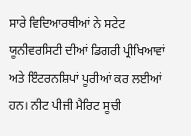ਸਾਰੇ ਵਿਦਿਆਰਥੀਆਂ ਨੇ ਸਟੇਟ ਯੂਨੀਵਰਸਿਟੀ ਦੀਆਂ ਡਿਗਰੀ ਪ੍ਰੀਖਿਆਵਾਂ ਅਤੇ ਇੰਟਰਨਸ਼ਿਪਾਂ ਪੂਰੀਆਂ ਕਰ ਲਈਆਂ ਹਨ। ਨੀਟ ਪੀਜੀ ਮੈਰਿਟ ਸੂਚੀ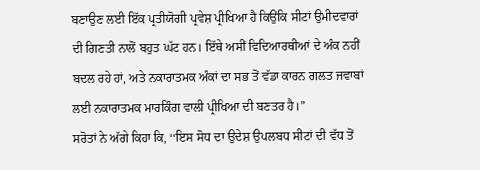ਬਣਾਉਣ ਲਈ ਇੱਕ ਪ੍ਰਤੀਯੋਗੀ ਪ੍ਰਵੇਸ਼ ਪ੍ਰੀਖਿਆ ਹੈ ਕਿਉਂਕਿ ਸੀਟਾਂ ਉਮੀਦਵਾਰਾਂ ਦੀ ਗਿਣਤੀ ਨਾਲੋਂ ਬਹੁਤ ਘੱਟ ਹਨ। ਇੱਥੇ ਅਸੀਂ ਵਿਦਿਆਰਥੀਆਂ ਦੇ ਅੰਕ ਨਹੀਂ ਬਦਲ ਰਹੇ ਹਾਂ, ਅਤੇ ਨਕਾਰਾਤਮਕ ਅੰਕਾਂ ਦਾ ਸਭ ਤੋਂ ਵੱਡਾ ਕਾਰਨ ਗਲਤ ਜਵਾਬਾਂ ਲਈ ਨਕਾਰਾਤਮਕ ਮਾਰਕਿੰਗ ਵਾਲੀ ਪ੍ਰੀਖਿਆ ਦੀ ਬਣਤਰ ਹੈ।”
ਸਰੋਤਾਂ ਨੇ ਅੱਗੇ ਕਿਹਾ ਕਿ, ‘‘ਇਸ ਸੋਧ ਦਾ ਉਦੇਸ਼ ਉਪਲਬਧ ਸੀਟਾਂ ਦੀ ਵੱਧ ਤੋਂ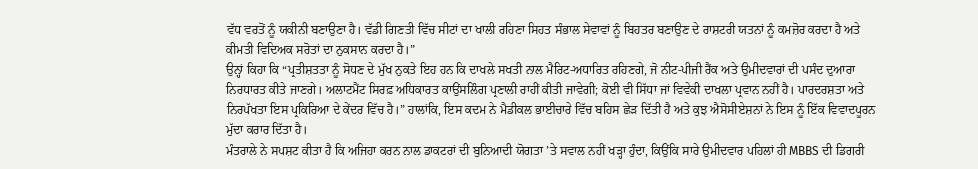ਵੱਧ ਵਰਤੋਂ ਨੂੰ ਯਕੀਨੀ ਬਣਾਉਣਾ ਹੈ। ਵੱਡੀ ਗਿਣਤੀ ਵਿੱਚ ਸੀਟਾਂ ਦਾ ਖਾਲੀ ਰਹਿਣਾ ਸਿਹਤ ਸੰਭਾਲ ਸੇਵਾਵਾਂ ਨੂੰ ਬਿਹਤਰ ਬਣਾਉਣ ਦੇ ਰਾਸ਼ਟਰੀ ਯਤਨਾਂ ਨੂੰ ਕਮਜ਼ੋਰ ਕਰਦਾ ਹੈ ਅਤੇ ਕੀਮਤੀ ਵਿਦਿਅਕ ਸਰੋਤਾਂ ਦਾ ਨੁਕਸਾਨ ਕਰਦਾ ਹੈ।”
ਉਨ੍ਹਾਂ ਕਿਹਾ ਕਿ “ਪ੍ਰਤੀਸ਼ਤਤਾ ਨੂੰ ਸੋਧਣ ਦੇ ਮੁੱਖ ਨੁਕਤੇ ਇਹ ਹਨ ਕਿ ਦਾਖਲੇ ਸਖਤੀ ਨਾਲ ਮੈਰਿਟ-ਅਧਾਰਿਤ ਰਹਿਣਗੇ, ਜੋ ਨੀਟ-ਪੀਜੀ ਰੈਂਕ ਅਤੇ ਉਮੀਦਵਾਰਾਂ ਦੀ ਪਸੰਦ ਦੁਆਰਾ ਨਿਰਧਾਰਤ ਕੀਤੇ ਜਾਣਗੇ। ਅਲਾਟਮੈਂਟ ਸਿਰਫ਼ ਅਧਿਕਾਰਤ ਕਾਉਂਸਲਿੰਗ ਪ੍ਰਣਾਲੀ ਰਾਹੀਂ ਕੀਤੀ ਜਾਵੇਗੀ; ਕੋਈ ਵੀ ਸਿੱਧਾ ਜਾਂ ਵਿਵੇਕੀ ਦਾਖਲਾ ਪ੍ਰਵਾਨ ਨਹੀਂ ਹੈ। ਪਾਰਦਰਸ਼ਤਾ ਅਤੇ ਨਿਰਪੱਖਤਾ ਇਸ ਪ੍ਰਕਿਰਿਆ ਦੇ ਕੇਂਦਰ ਵਿੱਚ ਹੈ।” ਹਾਲਾਂਕਿ, ਇਸ ਕਦਮ ਨੇ ਮੈਡੀਕਲ ਭਾਈਚਾਰੇ ਵਿੱਚ ਬਹਿਸ ਛੇੜ ਦਿੱਤੀ ਹੈ ਅਤੇ ਕੁਝ ਐਸੋਸੀਏਸ਼ਨਾਂ ਨੇ ਇਸ ਨੂੰ ਇੱਕ ਵਿਵਾਦਪੂਰਨ ਮੁੱਦਾ ਕਰਾਰ ਦਿੱਤਾ ਹੈ।
ਮੰਤਰਾਲੇ ਨੇ ਸਪਸ਼ਟ ਕੀਤਾ ਹੈ ਕਿ ਅਜਿਹਾ ਕਰਨ ਨਾਲ ਡਾਕਟਰਾਂ ਦੀ ਬੁਨਿਆਦੀ ਯੋਗਤਾ ’ਤੇ ਸਵਾਲ ਨਹੀਂ ਖੜ੍ਹਾ ਹੁੰਦਾ, ਕਿਉਂਕਿ ਸਾਰੇ ਉਮੀਦਵਾਰ ਪਹਿਲਾਂ ਹੀ MBBS ਦੀ ਡਿਗਰੀ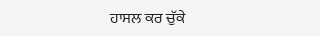ਹਾਸਲ ਕਰ ਚੁੱਕੇ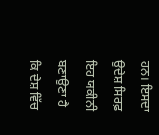ਹਨ। ਇਸਦਾ ਉਦੇਸ਼ ਸਿਰਫ਼ ਇਹ ਯਕੀਨੀ ਬਣਾਉਣਾ ਹੈ ਕਿ ਦੇਸ਼ ਵਿੱਚ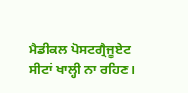ਮੈਡੀਕਲ ਪੋਸਟਗ੍ਰੈਜੂਏਟ ਸੀਟਾਂ ਖਾਲ੍ਹੀ ਨਾ ਰਹਿਣ।